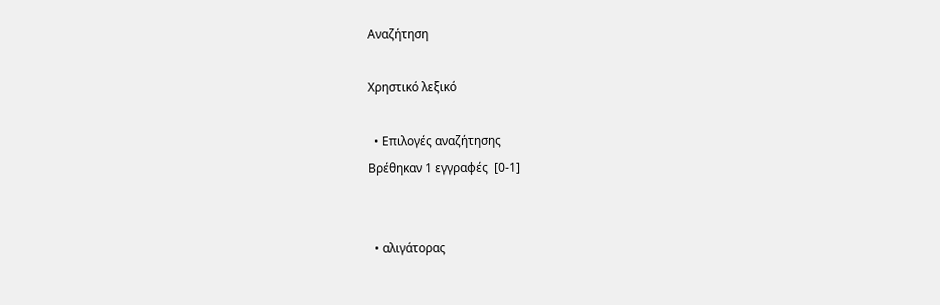Αναζήτηση

Χρηστικό λεξικό

  • Επιλογές αναζήτησης
Βρέθηκαν 1 εγγραφές  [0-1]


  • αλιγάτορας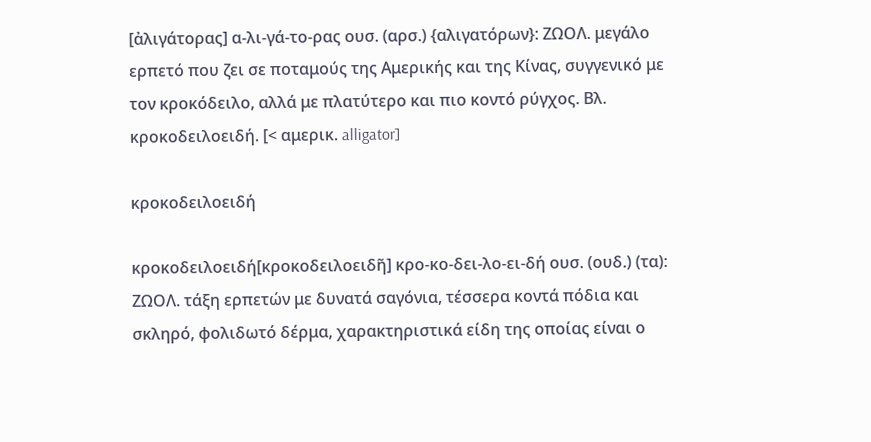[ἀλιγάτορας] α-λι-γά-το-ρας ουσ. (αρσ.) {αλιγατόρων}: ΖΩΟΛ. μεγάλο ερπετό που ζει σε ποταμούς της Αμερικής και της Κίνας, συγγενικό με τον κροκόδειλο, αλλά με πλατύτερο και πιο κοντό ρύγχος. Βλ. κροκοδειλοειδή. [< αμερικ. alligator]

κροκοδειλοειδή

κροκοδειλοειδή[κροκοδειλοειδῆ] κρο-κο-δει-λο-ει-δή ουσ. (ουδ.) (τα): ΖΩΟΛ. τάξη ερπετών με δυνατά σαγόνια, τέσσερα κοντά πόδια και σκληρό, φολιδωτό δέρμα, χαρακτηριστικά είδη της οποίας είναι ο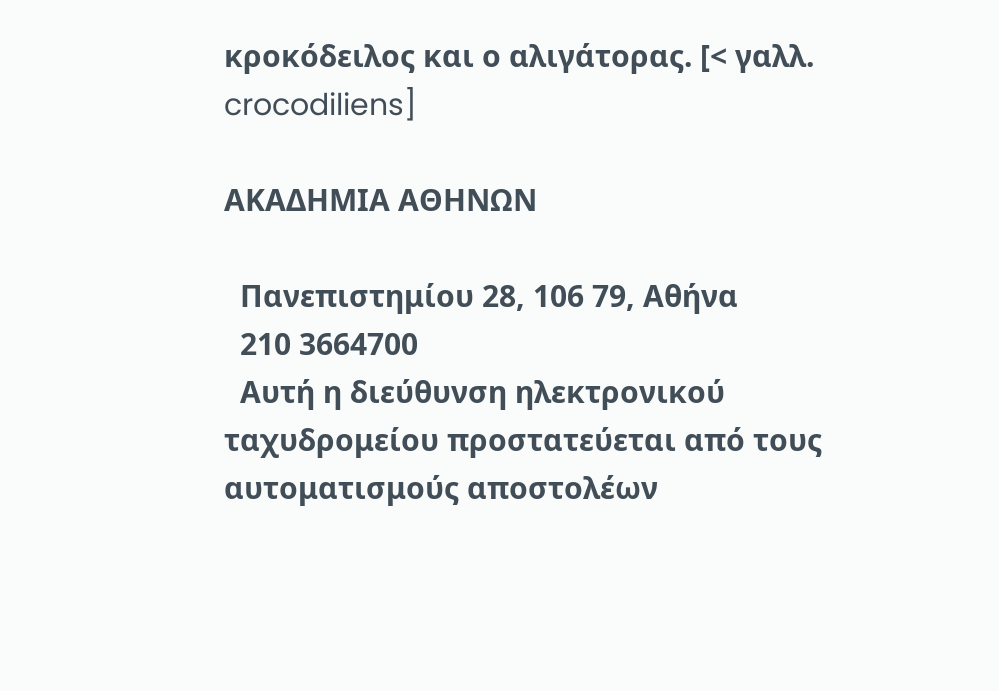κροκόδειλος και ο αλιγάτορας. [< γαλλ. crocodiliens]

ΑΚΑΔΗΜΙΑ ΑΘΗΝΩΝ

  Πανεπιστημίου 28, 106 79, Αθήνα
  210 3664700
  Αυτή η διεύθυνση ηλεκτρονικού ταχυδρομείου προστατεύεται από τους αυτοματισμούς αποστολέων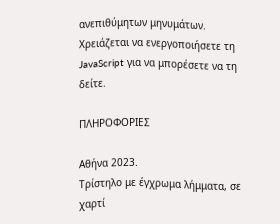ανεπιθύμητων μηνυμάτων. Χρειάζεται να ενεργοποιήσετε τη JavaScript για να μπορέσετε να τη δείτε.

ΠΛΗΡΟΦΟΡΙΕΣ

Αθήνα 2023.
Τρίστηλο με έγχρωμα λήμματα, σε χαρτί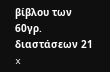βίβλου των 60γρ. διαστάσεων 21 x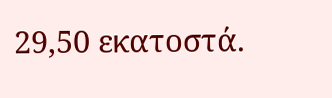29,50 εκατοστά.